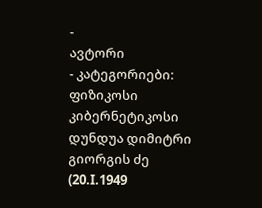-
ავტორი
- კატეგორიები: ფიზიკოსი კიბერნეტიკოსი
დუნდუა დიმიტრი გიორგის ძე (20.I.1949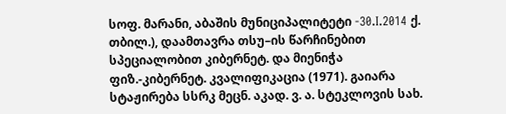სოფ. მარანი, აბაშის მუნიციპალიტეტი -30.I.2014 ქ. თბილ.), დაამთავრა თსუ–ის წარჩინებით სპეციალობით კიბერნეტ. და მიენიჭა ფიზ.-კიბერნეტ. კვალიფიკაცია (1971). გაიარა სტაჟირება სსრკ მეცნ. აკად. ვ. ა. სტეკლოვის სახ.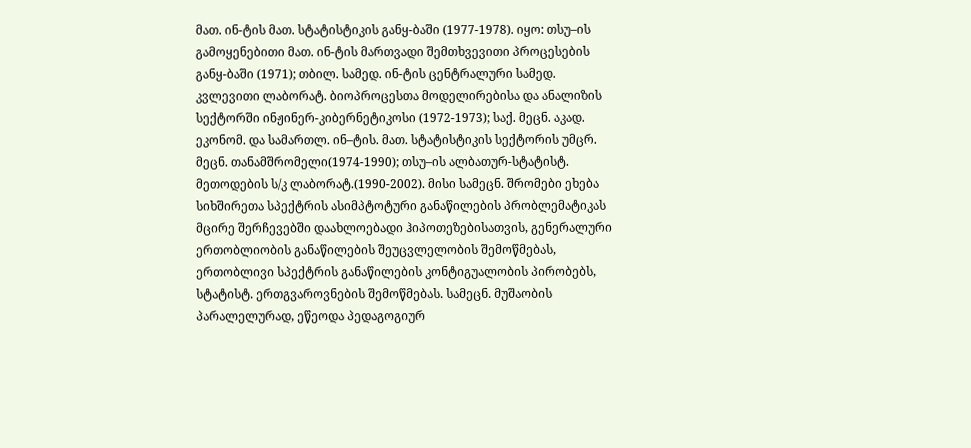მათ. ინ-ტის მათ. სტატისტიკის განყ-ბაში (1977-1978). იყო: თსუ–ის გამოყენებითი მათ. ინ-ტის მართვადი შემთხვევითი პროცესების განყ-ბაში (1971); თბილ. სამედ. ინ-ტის ცენტრალური სამედ. კვლევითი ლაბორატ. ბიოპროცესთა მოდელირებისა და ანალიზის სექტორში ინჟინერ-კიბერნეტიკოსი (1972-1973); საქ. მეცნ. აკად. ეკონომ. და სამართლ. ინ–ტის. მათ. სტატისტიკის სექტორის უმცრ. მეცნ. თანამშრომელი(1974-1990); თსუ–ის ალბათურ-სტატისტ. მეთოდების ს/კ ლაბორატ.(1990-2002). მისი სამეცნ. შრომები ეხება სიხშირეთა სპექტრის ასიმპტოტური განაწილების პრობლემატიკას მცირე შერჩევებში დაახლოებადი ჰიპოთეზებისათვის, გენერალური ერთობლიობის განაწილების შეუცვლელობის შემოწმებას, ერთობლივი სპექტრის განაწილების კონტიგუალობის პირობებს, სტატისტ. ერთგვაროვნების შემოწმებას. სამეცნ. მუშაობის პარალელურად, ეწეოდა პედაგოგიურ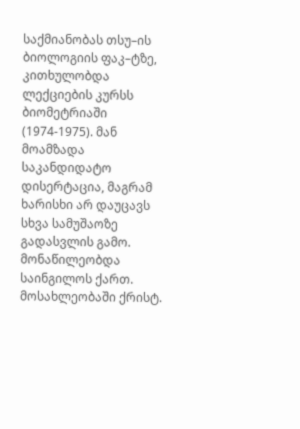საქმიანობას თსუ–ის ბიოლოგიის ფაკ–ტზე, კითხულობდა ლექციების კურსს ბიომეტრიაში (1974-1975). მან მოამზადა საკანდიდატო დისერტაცია, მაგრამ ხარისხი არ დაუცავს სხვა სამუშაოზე გადასვლის გამო. მონაწილეობდა საინგილოს ქართ. მოსახლეობაში ქრისტ.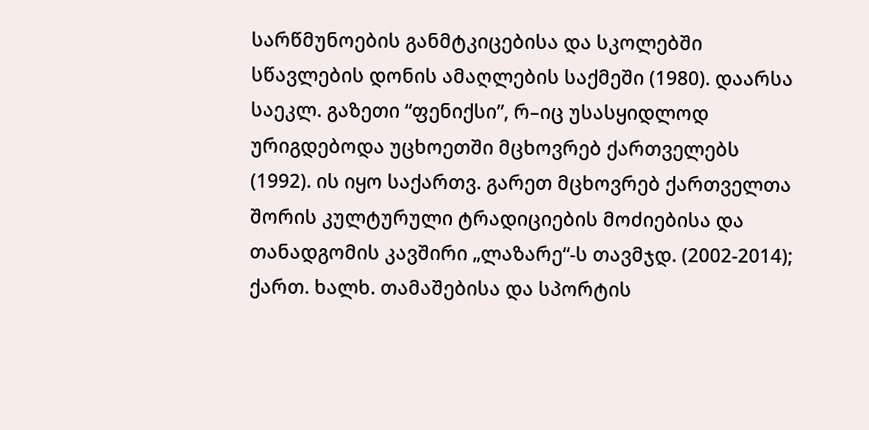სარწმუნოების განმტკიცებისა და სკოლებში სწავლების დონის ამაღლების საქმეში (1980). დაარსა საეკლ. გაზეთი “ფენიქსი”, რ–იც უსასყიდლოდ ურიგდებოდა უცხოეთში მცხოვრებ ქართველებს (1992). ის იყო საქართვ. გარეთ მცხოვრებ ქართველთა შორის კულტურული ტრადიციების მოძიებისა და თანადგომის კავშირი „ლაზარე“-ს თავმჯდ. (2002-2014); ქართ. ხალხ. თამაშებისა და სპორტის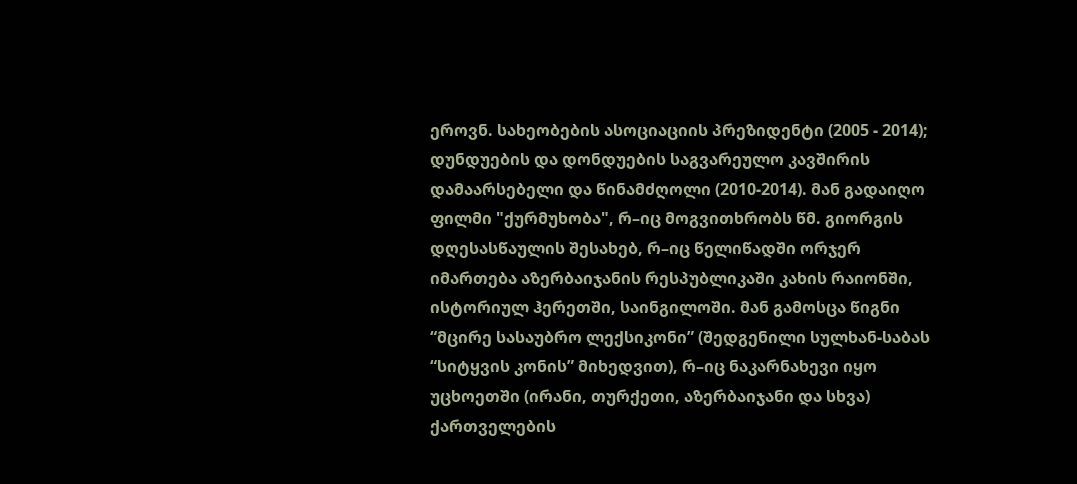ეროვნ. სახეობების ასოციაციის პრეზიდენტი (2005 - 2014); დუნდუების და დონდუების საგვარეულო კავშირის დამაარსებელი და წინამძღოლი (2010-2014). მან გადაიღო ფილმი "ქურმუხობა", რ–იც მოგვითხრობს წმ. გიორგის დღესასწაულის შესახებ, რ–იც წელიწადში ორჯერ იმართება აზერბაიჯანის რესპუბლიკაში კახის რაიონში, ისტორიულ ჰერეთში, საინგილოში. მან გამოსცა წიგნი “მცირე სასაუბრო ლექსიკონი” (შედგენილი სულხან-საბას “სიტყვის კონის” მიხედვით), რ–იც ნაკარნახევი იყო უცხოეთში (ირანი, თურქეთი, აზერბაიჯანი და სხვა) ქართველების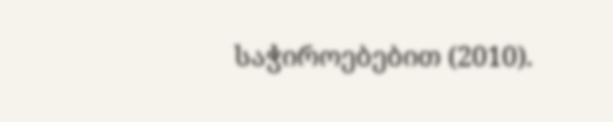საჭიროებებით (2010).